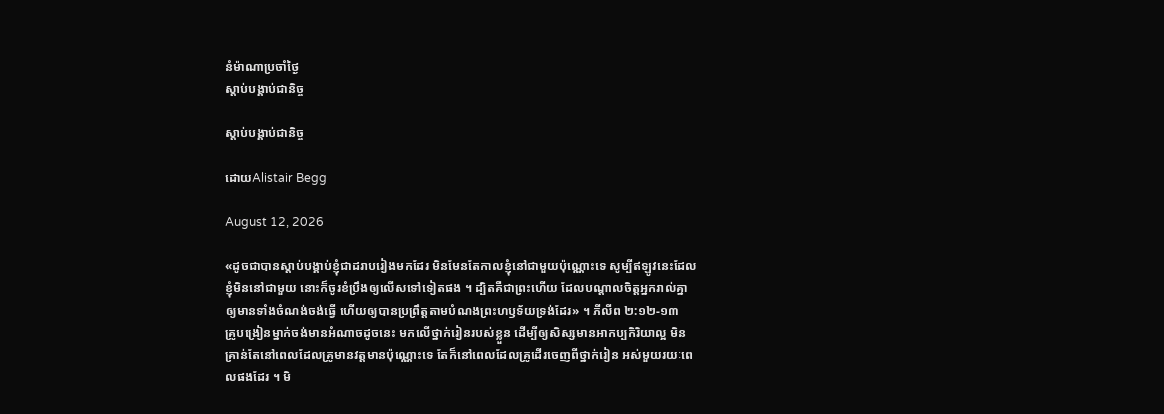នំម៉ាណាប្រចាំថ្ងៃ
ស្តាប់បង្គាប់ជានិច្ច

ស្តាប់បង្គាប់ជានិច្ច

ដោយAlistair Begg

August 12, 2026

«ដូចជាបានស្ដាប់បង្គាប់ខ្ញុំជាដរាបរៀងមកដែរ មិនមែនតែកាលខ្ញុំនៅជាមួយប៉ុណ្ណោះទេ សូម្បីឥឡូវនេះដែលខ្ញុំមិននៅជាមួយ នោះក៏ចូរខំប្រឹងឲ្យលើសទៅទៀតផង ។ ដ្បិតគឺជាព្រះហើយ ដែលបណ្ដាលចិត្តអ្នករាល់គ្នា ឲ្យមានទាំងចំណង់ចង់ធ្វើ ហើយឲ្យបានប្រព្រឹត្តតាមបំណងព្រះហឫទ័យទ្រង់ដែរ» ។ ភីលីព ២:១២-១៣
គ្រូបង្រៀនម្នាក់ចង់មានអំណាចដូចនេះ មកលើថ្នាក់រៀនរបស់ខ្លួន ដើម្បីឲ្យសិស្សមានអាកប្បកិរិយាល្អ មិនគ្រាន់តែនៅពេលដែលគ្រូមានវត្តមានប៉ុណ្ណោះទេ តែក៏នៅពេលដែលគ្រូដើរចេញពីថ្នាក់រៀន អស់មួយរយៈពេលផងដែរ ។ មិ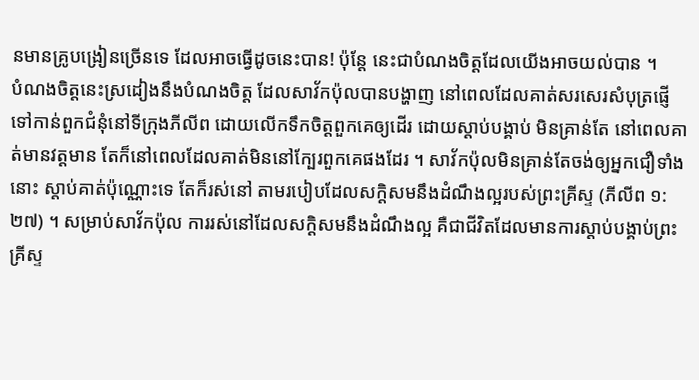នមានគ្រូបង្រៀនច្រើនទេ ដែលអាចធ្វើដូចនេះបាន! ប៉ុន្តែ នេះជាបំណងចិត្តដែលយើងអាចយល់បាន ។
បំណងចិត្តនេះស្រដៀងនឹងបំណងចិត្ត ដែលសាវ័កប៉ុលបានបង្ហាញ នៅពេលដែលគាត់សរសេរសំបុត្រផ្ញើទៅកាន់ពួកជំនុំនៅទីក្រុងភីលីព ដោយលើកទឹកចិត្តពួកគេឲ្យដើរ ដោយស្តាប់បង្គាប់ មិនគ្រាន់តែ នៅពេលគាត់មានវត្តមាន តែក៏នៅពេលដែលគាត់មិននៅក្បែរពួកគេផងដែរ ។ សាវ័កប៉ុលមិនគ្រាន់តែចង់ឲ្យអ្នកជឿទាំងនោះ ស្តាប់គាត់ប៉ុណ្ណោះទេ តែក៏រស់នៅ តាមរបៀបដែលសក្តិសមនឹងដំណឹងល្អរបស់ព្រះគ្រីស្ទ (ភីលីព ១:២៧) ។ សម្រាប់សាវ័កប៉ុល ការរស់នៅដែលសក្តិសមនឹងដំណឹងល្អ គឺជាជីវិតដែលមានការស្តាប់បង្គាប់ព្រះគ្រីស្ទ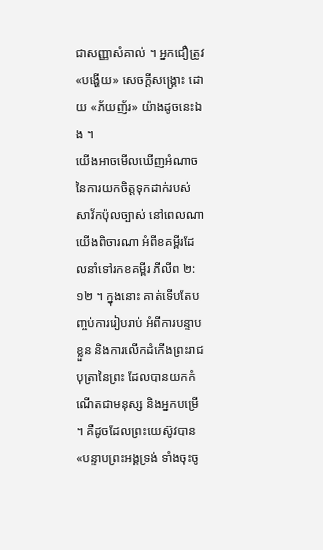ជាសញ្ញាសំគាល់ ។ អ្នកជឿត្រូវ «បង្ហើយ» សេចក្តីសង្គ្រោះ ដោយ «ភ័យញ័រ» យ៉ាងដូចនេះឯង ។
យើងអាចមើលឃើញអំណាចនៃការយកចិត្តទុកដាក់របស់សាវ័កប៉ុលច្បាស់ នៅពេលណាយើងពិចារណា អំពីខគម្ពីរដែលនាំទៅរកខគម្ពីរ ភីលីព ២:១២ ។ ក្នុងនោះ គាត់ទើបតែបញ្ចប់ការរៀបរាប់ អំពីការបន្ទាបខ្លួន និងការលើកដំកើងព្រះរាជបុត្រានៃព្រះ ដែលបានយកកំណើតជាមនុស្ស និងអ្នកបម្រើ ។ គឺដូចដែលព្រះយេស៊ូវបាន «បន្ទាបព្រះអង្គទ្រង់ ទាំងចុះចូ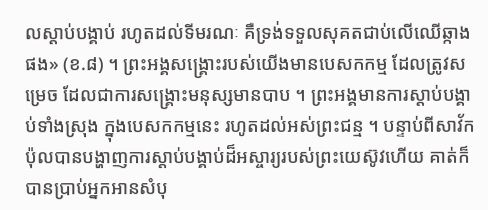លស្ដាប់បង្គាប់ រហូតដល់ទីមរណៈ គឺទ្រង់ទទួលសុគតជាប់លើឈើឆ្កាងផង» (ខ.៨) ។ ព្រះអង្គសង្គ្រោះរបស់យើងមានបេសកកម្ម ដែលត្រូវសម្រេច ដែលជាការសង្គ្រោះមនុស្សមានបាប ។ ព្រះអង្គមានការស្តាប់បង្គាប់ទាំងស្រុង ក្នុងបេសកកម្មនេះ រហូតដល់អស់ព្រះជន្ម ។ បន្ទាប់ពីសាវ័កប៉ុលបានបង្ហាញការស្តាប់បង្គាប់ដ៏អស្ចារ្យរបស់ព្រះយេស៊ូវហើយ គាត់ក៏បានប្រាប់អ្នកអានសំបុ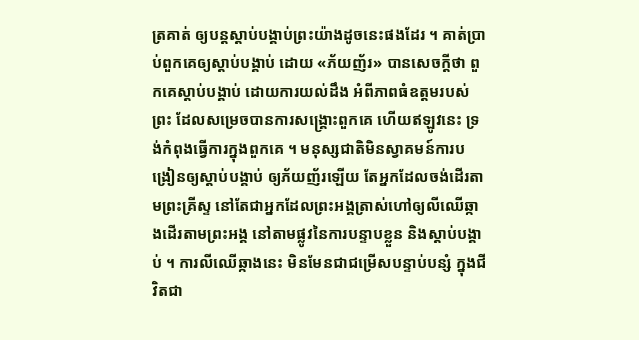ត្រគាត់ ឲ្យបន្តស្តាប់បង្គាប់ព្រះយ៉ាងដូចនេះផងដែរ ។ គាត់ប្រាប់ពួកគេឲ្យស្តាប់បង្គាប់ ដោយ «ភ័យញ័រ» បានសេចក្តីថា ពួកគេស្តាប់បង្គាប់ ដោយការយល់ដឹង អំពីភាពធំឧត្តមរបស់ព្រះ ដែលសម្រេចបានការសង្គ្រោះពួកគេ ហើយឥឡូវនេះ ទ្រង់កំពុងធ្វើការក្នុងពួកគេ ។ មនុស្សជាតិមិនស្វាគមន៍ការបង្រៀនឲ្យស្តាប់បង្គាប់ ឲ្យភ័យញ័រឡើយ តែអ្នកដែលចង់ដើរតាមព្រះគ្រីស្ទ នៅតែជាអ្នកដែលព្រះអង្គត្រាស់ហៅឲ្យលីឈើឆ្កាងដើរតាមព្រះអង្គ នៅតាមផ្លូវនៃការបន្ទាបខ្លួន និងស្តាប់បង្គាប់ ។ ការលីឈើឆ្កាងនេះ មិនមែនជាជម្រើសបន្ទាប់បន្សំ ក្នុងជីវិតជា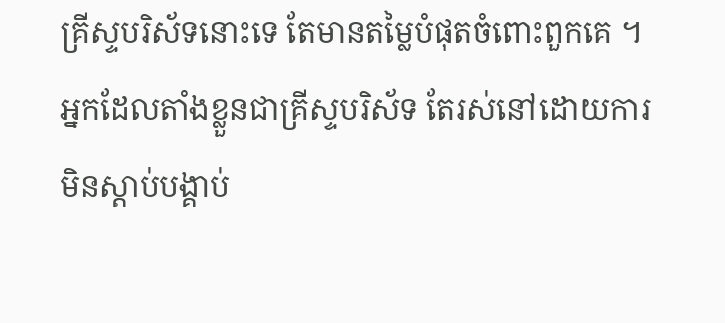គ្រីស្ទបរិស័ទនោះទេ តែមានតម្លៃបំផុតចំពោះពួកគេ ។ អ្នកដែលតាំងខ្លួនជាគ្រីស្ទបរិស័ទ តែរស់នៅដោយការមិនស្តាប់បង្គាប់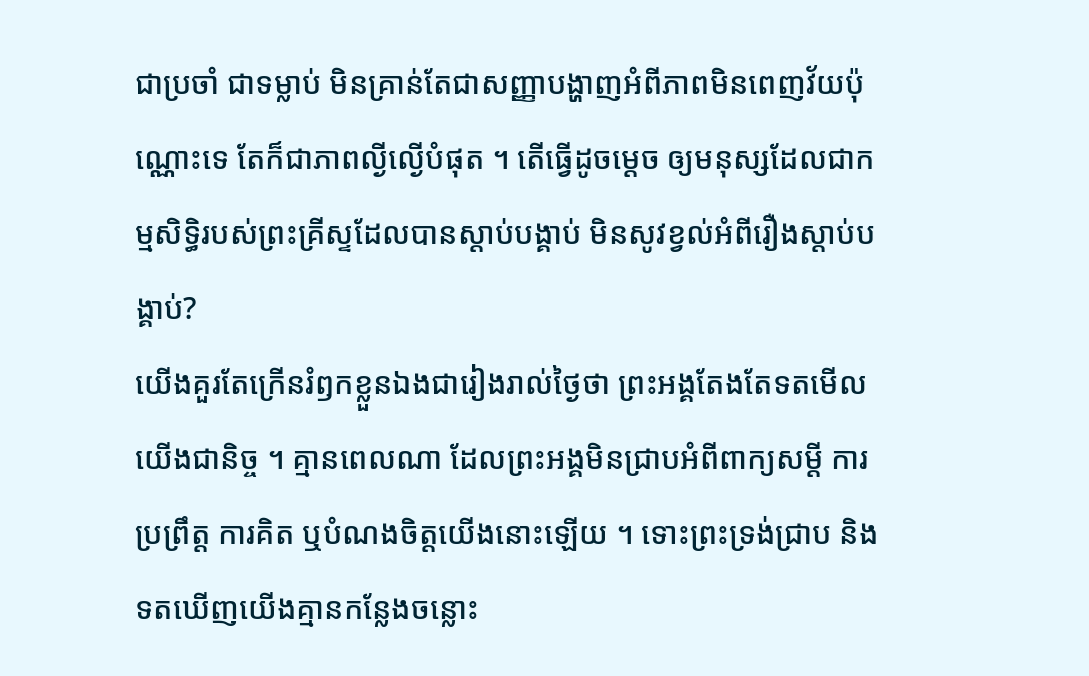ជាប្រចាំ ជាទម្លាប់ មិនគ្រាន់តែជាសញ្ញាបង្ហាញអំពីភាពមិនពេញវ័យប៉ុណ្ណោះទេ តែក៏ជាភាពល្ងីល្ងើបំផុត ។ តើធ្វើដូចម្តេច ឲ្យមនុស្សដែលជាកម្មសិទ្ធិរបស់ព្រះគ្រីស្ទដែលបានស្តាប់បង្គាប់ មិនសូវខ្វល់អំពីរឿងស្តាប់បង្គាប់?
យើងគួរតែក្រើនរំឭកខ្លួនឯងជារៀងរាល់ថ្ងៃថា ព្រះអង្គតែងតែទតមើលយើងជានិច្ច ។ គ្មានពេលណា ដែលព្រះអង្គមិនជ្រាបអំពីពាក្យសម្តី ការប្រព្រឹត្ត ការគិត ឬបំណងចិត្តយើងនោះឡើយ ។ ទោះព្រះទ្រង់ជ្រាប និងទតឃើញយើងគ្មានកន្លែងចន្លោះ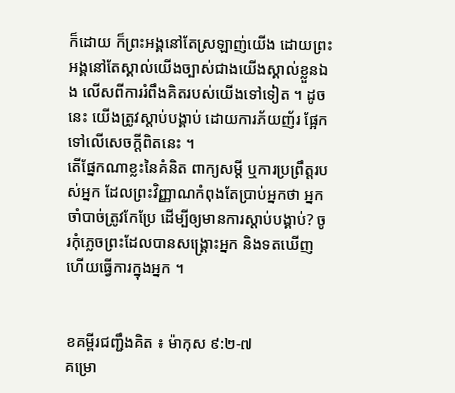ក៏ដោយ ក៏ព្រះអង្គនៅតែស្រឡាញ់យើង ដោយព្រះអង្គនៅតែស្គាល់យើងច្បាស់ជាងយើងស្គាល់ខ្លួនឯង លើសពីការរំពឹងគិតរបស់យើងទៅទៀត ។ ដូចនេះ យើងត្រូវស្តាប់បង្គាប់ ដោយការភ័យញ័រ ផ្អែកទៅលើសេចក្តីពិតនេះ ។
តើផ្នែកណាខ្លះនៃគំនិត ពាក្យសម្តី ឬការប្រព្រឹត្តរបស់អ្នក ដែលព្រះវិញ្ញាណកំពុងតែប្រាប់អ្នកថា អ្នកចាំបាច់ត្រូវកែប្រែ ដើម្បីឲ្យមានការស្តាប់បង្គាប់? ចូរកុំភ្លេចព្រះដែលបានសង្គ្រោះអ្នក និងទតឃើញ ហើយធ្វើការក្នុងអ្នក ។


ខគម្ពីរជញ្ជឹងគិត ៖ ម៉ាកុស ៩:២-៧
គម្រោ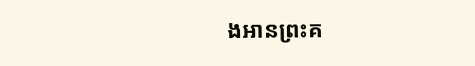ងអានព្រះគ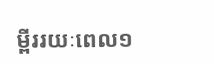ម្ពីររយៈពេល១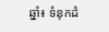ឆ្នាំ៖ ទំនុកដំ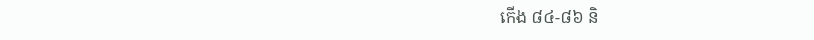កើង ៨៤-៨៦ និ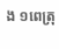ង ១ពេត្រុ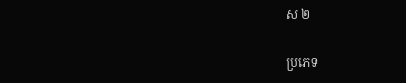ស ២

ប្រភេទ